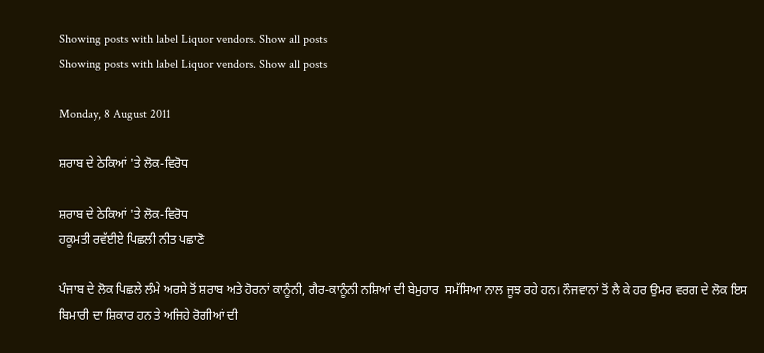Showing posts with label Liquor vendors. Show all posts
Showing posts with label Liquor vendors. Show all posts

Monday, 8 August 2011

ਸ਼ਰਾਬ ਦੇ ਠੇਕਿਆਂ 'ਤੇ ਲੋਕ-ਵਿਰੋਧ

ਸ਼ਰਾਬ ਦੇ ਠੇਕਿਆਂ 'ਤੇ ਲੋਕ-ਵਿਰੋਧ
ਹਕੂਮਤੀ ਰਵੱਈਏ ਪਿਛਲੀ ਨੀਤ ਪਛਾਣੋ

ਪੰਜਾਬ ਦੇ ਲੋਕ ਪਿਛਲੇ ਲੰਮੇ ਅਰਸੇ ਤੋਂ ਸ਼ਰਾਬ ਅਤੇ ਹੋਰਨਾਂ ਕਾਨੂੰਨੀ, ਗੈਰ-ਕਾਨੂੰਨੀ ਨਸ਼ਿਆਂ ਦੀ ਬੇਮੁਹਾਰ  ਸਮੱਸਿਆ ਨਾਲ ਜੂਝ ਰਹੇ ਹਨ। ਨੌਜਵਾਨਾਂ ਤੋਂ ਲੈ ਕੇ ਹਰ ਉਮਰ ਵਰਗ ਦੇ ਲੋਕ ਇਸ ਬਿਮਾਰੀ ਦਾ ਸ਼ਿਕਾਰ ਹਨ ਤੇ ਅਜਿਹੇ ਰੋਗੀਆਂ ਦੀ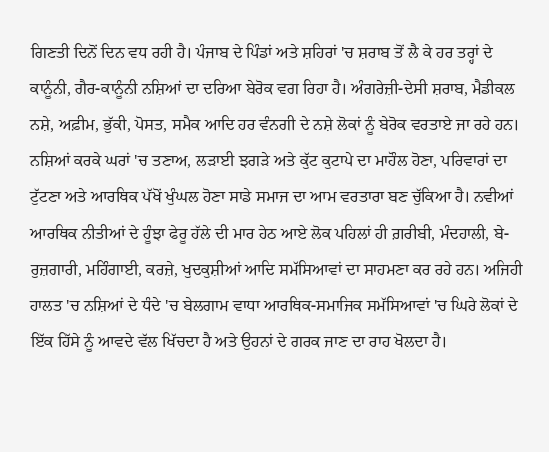ਗਿਣਤੀ ਦਿਨੋਂ ਦਿਨ ਵਧ ਰਹੀ ਹੈ। ਪੰਜਾਬ ਦੇ ਪਿੰਡਾਂ ਅਤੇ ਸ਼ਹਿਰਾਂ 'ਚ ਸ਼ਰਾਬ ਤੋਂ ਲੈ ਕੇ ਹਰ ਤਰ੍ਹਾਂ ਦੇ ਕਾਨੂੰਨੀ, ਗੈਰ-ਕਾਨੂੰਨੀ ਨਸ਼ਿਆਂ ਦਾ ਦਰਿਆ ਬੇਰੋਕ ਵਗ ਰਿਹਾ ਹੈ। ਅੰਗਰੇਜ਼ੀ-ਦੇਸੀ ਸ਼ਰਾਬ, ਮੈਡੀਕਲ ਨਸ਼ੇ, ਅਫ਼ੀਮ, ਭੁੱਕੀ, ਪੋਸਤ, ਸਮੈਕ ਆਦਿ ਹਰ ਵੰਨਗੀ ਦੇ ਨਸ਼ੇ ਲੋਕਾਂ ਨੂੰ ਬੇਰੋਕ ਵਰਤਾਏ ਜਾ ਰਹੇ ਹਨ। ਨਸ਼ਿਆਂ ਕਰਕੇ ਘਰਾਂ 'ਚ ਤਣਾਅ, ਲੜਾਈ ਝਗੜੇ ਅਤੇ ਕੁੱਟ ਕੁਟਾਪੇ ਦਾ ਮਾਹੌਲ ਹੋਣਾ, ਪਰਿਵਾਰਾਂ ਦਾ ਟੁੱਟਣਾ ਅਤੇ ਆਰਥਿਕ ਪੱਖੋਂ ਖੁੰਘਲ ਹੋਣਾ ਸਾਡੇ ਸਮਾਜ ਦਾ ਆਮ ਵਰਤਾਰਾ ਬਣ ਚੁੱਕਿਆ ਹੈ। ਨਵੀਆਂ ਆਰਥਿਕ ਨੀਤੀਆਂ ਦੇ ਹੂੰਝਾ ਫੇਰੂ ਹੱਲੇ ਦੀ ਮਾਰ ਹੇਠ ਆਏ ਲੋਕ ਪਹਿਲਾਂ ਹੀ ਗ਼ਰੀਬੀ, ਮੰਦਹਾਲੀ, ਬੇ-ਰੁਜ਼ਗਾਰੀ, ਮਹਿੰਗਾਈ, ਕਰਜ਼ੇ, ਖੁਦਕੁਸ਼ੀਆਂ ਆਦਿ ਸਮੱਸਿਆਵਾਂ ਦਾ ਸਾਹਮਣਾ ਕਰ ਰਹੇ ਹਨ। ਅਜਿਹੀ ਹਾਲਤ 'ਚ ਨਸ਼ਿਆਂ ਦੇ ਧੰਦੇ 'ਚ ਬੇਲਗਾਮ ਵਾਧਾ ਆਰਥਿਕ-ਸਮਾਜਿਕ ਸਮੱਸਿਆਵਾਂ 'ਚ ਘਿਰੇ ਲੋਕਾਂ ਦੇ ਇੱਕ ਹਿੱਸੇ ਨੂੰ ਆਵਦੇ ਵੱਲ ਖਿੱਚਦਾ ਹੈ ਅਤੇ ਉਹਨਾਂ ਦੇ ਗਰਕ ਜਾਣ ਦਾ ਰਾਹ ਖੋਲਦਾ ਹੈ।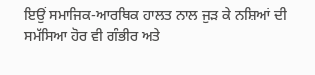ਇਉਂ ਸਮਾਜਿਕ-ਆਰਥਿਕ ਹਾਲਤ ਨਾਲ ਜੁੜ ਕੇ ਨਸ਼ਿਆਂ ਦੀ ਸਮੱਸਿਆ ਹੋਰ ਵੀ ਗੰਭੀਰ ਅਤੇ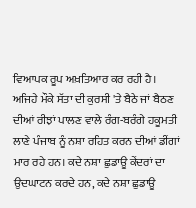ਵਿਆਪਕ ਰੂਪ ਅਖ਼ਤਿਆਰ ਕਰ ਰਹੀ ਹੈ।
ਅਜਿਹੇ ਮੌਕੇ ਸੱਤਾ ਦੀ ਕੁਰਸੀ 'ਤੇ ਬੈਠੇ ਜਾਂ ਬੈਠਣ ਦੀਆਂ ਰੀਝਾਂ ਪਾਲਣ ਵਾਲੇ ਰੰਗ-ਬਰੰਗੇ ਹਕੂਮਤੀ ਲਾਣੇ ਪੰਜਾਬ ਨੂੰ ਨਸ਼ਾ ਰਹਿਤ ਕਰਨ ਦੀਆਂ ਡੀਂਗਾਂ ਮਾਰ ਰਹੇ ਹਨ। ਕਦੇ ਨਸ਼ਾ ਛੁਡਾਊ ਕੇਂਦਰਾਂ ਦਾ ਉਦਘਾਟਨ ਕਰਦੇ ਹਨ, ਕਦੇ ਨਸ਼ਾ ਛੁਡਾਊ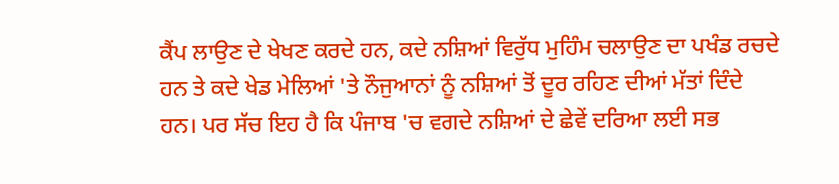ਕੈਂਪ ਲਾਉਣ ਦੇ ਖੇਖਣ ਕਰਦੇ ਹਨ, ਕਦੇ ਨਸ਼ਿਆਂ ਵਿਰੁੱਧ ਮੁਹਿੰਮ ਚਲਾਉਣ ਦਾ ਪਖੰਡ ਰਚਦੇ ਹਨ ਤੇ ਕਦੇ ਖੇਡ ਮੇਲਿਆਂ 'ਤੇ ਨੌਜੁਆਨਾਂ ਨੂੰ ਨਸ਼ਿਆਂ ਤੋਂ ਦੂਰ ਰਹਿਣ ਦੀਆਂ ਮੱਤਾਂ ਦਿੰਦੇ ਹਨ। ਪਰ ਸੱਚ ਇਹ ਹੈ ਕਿ ਪੰਜਾਬ 'ਚ ਵਗਦੇ ਨਸ਼ਿਆਂ ਦੇ ਛੇਵੇਂ ਦਰਿਆ ਲਈ ਸਭ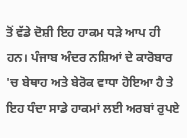ਤੋਂ ਵੱਡੇ ਦੋਸ਼ੀ ਇਹ ਹਾਕਮ ਧੜੇ ਆਪ ਹੀ ਹਨ। ਪੰਜਾਬ ਅੰਦਰ ਨਸ਼ਿਆਂ ਦੇ ਕਾਰੋਬਾਰ 'ਚ ਬੇਥਾਹ ਅਤੇ ਬੇਰੋਕ ਵਾਧਾ ਹੋਇਆ ਹੈ ਤੇ ਇਹ ਧੰਦਾ ਸਾਡੇ ਹਾਕਮਾਂ ਲਈ ਅਰਬਾਂ ਰੁਪਏ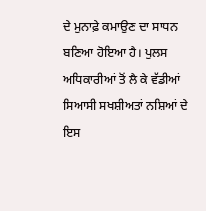ਦੇ ਮੁਨਾਫ਼ੇ ਕਮਾਉਣ ਦਾ ਸਾਧਨ ਬਣਿਆ ਹੋਇਆ ਹੈ। ਪੁਲਸ ਅਧਿਕਾਰੀਆਂ ਤੋਂ ਲੈ ਕੇ ਵੱਡੀਆਂ ਸਿਆਸੀ ਸਖਸ਼ੀਅਤਾਂ ਨਸ਼ਿਆਂ ਦੇ ਇਸ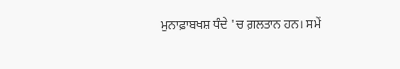ਮੁਨਾਫ਼ਾਬਖਸ਼ ਧੰਦੇ 'ਚ ਗ਼ਲਤਾਨ ਹਨ। ਸਮੇਂ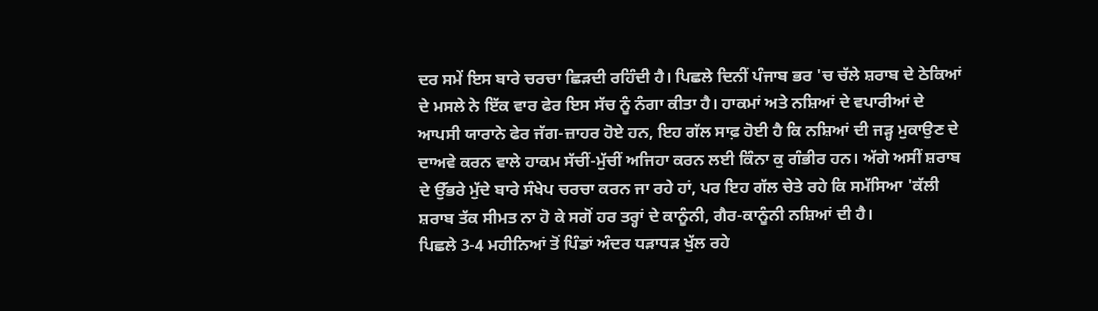ਦਰ ਸਮੇਂ ਇਸ ਬਾਰੇ ਚਰਚਾ ਛਿੜਦੀ ਰਹਿੰਦੀ ਹੈ। ਪਿਛਲੇ ਦਿਨੀਂ ਪੰਜਾਬ ਭਰ 'ਚ ਚੱਲੇ ਸ਼ਰਾਬ ਦੇ ਠੇਕਿਆਂ ਦੇ ਮਸਲੇ ਨੇ ਇੱਕ ਵਾਰ ਫੇਰ ਇਸ ਸੱਚ ਨੂੰ ਨੰਗਾ ਕੀਤਾ ਹੈ। ਹਾਕਮਾਂ ਅਤੇ ਨਸ਼ਿਆਂ ਦੇ ਵਪਾਰੀਆਂ ਦੇ ਆਪਸੀ ਯਾਰਾਨੇ ਫੇਰ ਜੱਗ-ਜ਼ਾਹਰ ਹੋਏ ਹਨ, ਇਹ ਗੱਲ ਸਾਫ਼ ਹੋਈ ਹੈ ਕਿ ਨਸ਼ਿਆਂ ਦੀ ਜੜ੍ਹ ਮੁਕਾਉਣ ਦੇ ਦਾਅਵੇ ਕਰਨ ਵਾਲੇ ਹਾਕਮ ਸੱਚੀਂ-ਮੁੱਚੀਂ ਅਜਿਹਾ ਕਰਨ ਲਈ ਕਿੰਨਾ ਕੁ ਗੰਭੀਰ ਹਨ। ਅੱਗੇ ਅਸੀਂ ਸ਼ਰਾਬ ਦੇ ਉੱਭਰੇ ਮੁੱਦੇ ਬਾਰੇ ਸੰਖੇਪ ਚਰਚਾ ਕਰਨ ਜਾ ਰਹੇ ਹਾਂ, ਪਰ ਇਹ ਗੱਲ ਚੇਤੇ ਰਹੇ ਕਿ ਸਮੱਸਿਆ 'ਕੱਲੀ ਸ਼ਰਾਬ ਤੱਕ ਸੀਮਤ ਨਾ ਹੋ ਕੇ ਸਗੋਂ ਹਰ ਤਰ੍ਹਾਂ ਦੇ ਕਾਨੂੰਨੀ, ਗੈਰ-ਕਾਨੂੰਨੀ ਨਸ਼ਿਆਂ ਦੀ ਹੈ।
ਪਿਛਲੇ 3-4 ਮਹੀਨਿਆਂ ਤੋਂ ਪਿੰਡਾਂ ਅੰਦਰ ਧੜਾਧੜ ਖੁੱਲ ਰਹੇ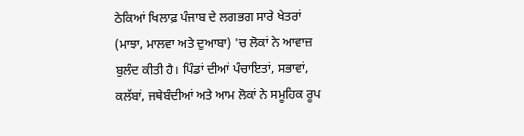ਠੇਕਿਆਂ ਖਿਲਾਫ਼ ਪੰਜਾਬ ਦੇ ਲਗਭਗ ਸਾਰੇ ਖੇਤਰਾਂ (ਮਾਝਾ, ਮਾਲਵਾ ਅਤੇ ਦੁਆਬਾ) 'ਚ ਲੋਕਾਂ ਨੇ ਆਵਾਜ਼ ਬੁਲੰਦ ਕੀਤੀ ਹੈ। ਪਿੰਡਾਂ ਦੀਆਂ ਪੰਚਾਇਤਾਂ, ਸਭਾਵਾਂ, ਕਲੱਬਾਂ, ਜਥੇਬੰਦੀਆਂ ਅਤੇ ਆਮ ਲੋਕਾਂ ਨੇ ਸਮੂਹਿਕ ਰੂਪ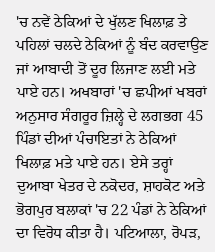'ਚ ਨਵੇਂ ਠੇਕਿਆਂ ਦੇ ਖੁੱਲਣ ਖਿਲਾਫ਼ ਤੇ ਪਹਿਲਾਂ ਚਲਦੇ ਠੇਕਿਆਂ ਨੂੰ ਬੰਦ ਕਰਵਾਉਣ ਜਾਂ ਆਬਾਦੀ ਤੋਂ ਦੂਰ ਲਿਜਾਣ ਲਈ ਮਤੇ ਪਾਏ ਹਨ। ਅਖਬਾਰਾਂ 'ਚ ਛਪੀਆਂ ਖਬਰਾਂ ਅਨੁਸਾਰ ਸੰਗਰੂਰ ਜ਼ਿਲ੍ਹੇ ਦੇ ਲਗਭਗ 45 ਪਿੰਡਾਂ ਦੀਆਂ ਪੰਚਾਇਤਾਂ ਨੇ ਠੇਕਿਆਂ ਖਿਲਾਫ਼ ਮਤੇ ਪਾਏ ਹਨ। ਏਸੇ ਤਰ੍ਹਾਂ ਦੁਆਬਾ ਖੇਤਰ ਦੇ ਨਕੋਦਰ, ਸ਼ਾਹਕੋਟ ਅਤੇ ਭੋਗਪੁਰ ਬਲਾਕਾਂ 'ਚ 22 ਪੰਡਾਂ ਨੇ ਠੇਕਿਆਂ ਦਾ ਵਿਰੋਧ ਕੀਤਾ ਹੈ। ਪਟਿਆਲਾ, ਰੋਪੜ,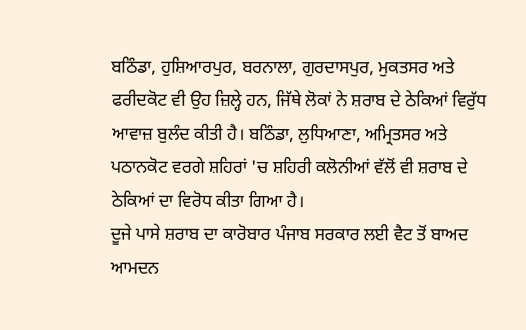ਬਠਿੰਡਾ, ਹੁਸ਼ਿਆਰਪੁਰ, ਬਰਨਾਲਾ, ਗੁਰਦਾਸਪੁਰ, ਮੁਕਤਸਰ ਅਤੇ ਫਰੀਦਕੋਟ ਵੀ ਉਹ ਜ਼ਿਲ੍ਹੇ ਹਨ, ਜਿੱਥੇ ਲੋਕਾਂ ਨੇ ਸ਼ਰਾਬ ਦੇ ਠੇਕਿਆਂ ਵਿਰੁੱਧ ਆਵਾਜ਼ ਬੁਲੰਦ ਕੀਤੀ ਹੈ। ਬਠਿੰਡਾ, ਲੁਧਿਆਣਾ, ਅਮ੍ਰਿਤਸਰ ਅਤੇ ਪਠਾਨਕੋਟ ਵਰਗੇ ਸ਼ਹਿਰਾਂ 'ਚ ਸ਼ਹਿਰੀ ਕਲੋਨੀਆਂ ਵੱਲੋਂ ਵੀ ਸ਼ਰਾਬ ਦੇ ਠੇਕਿਆਂ ਦਾ ਵਿਰੋਧ ਕੀਤਾ ਗਿਆ ਹੈ।
ਦੂਜੇ ਪਾਸੇ ਸ਼ਰਾਬ ਦਾ ਕਾਰੋਬਾਰ ਪੰਜਾਬ ਸਰਕਾਰ ਲਈ ਵੈਟ ਤੋਂ ਬਾਅਦ ਆਮਦਨ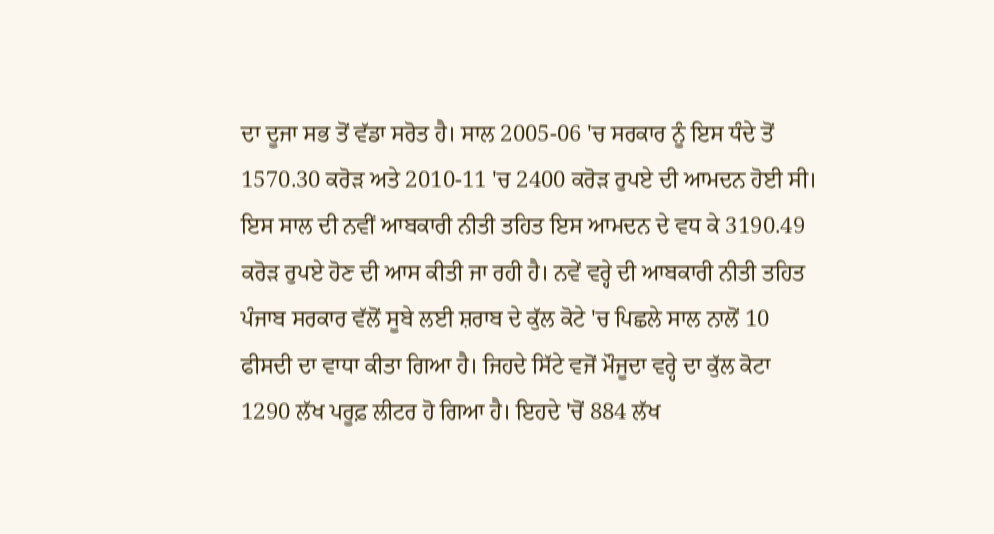ਦਾ ਦੂਜਾ ਸਭ ਤੋਂ ਵੱਡਾ ਸਰੋਤ ਹੈ। ਸਾਲ 2005-06 'ਚ ਸਰਕਾਰ ਨੂੰ ਇਸ ਧੰਦੇ ਤੋਂ 1570.30 ਕਰੋੜ ਅਤੇ 2010-11 'ਚ 2400 ਕਰੋੜ ਰੁਪਏ ਦੀ ਆਮਦਨ ਹੋਈ ਸੀ। ਇਸ ਸਾਲ ਦੀ ਨਵੀਂ ਆਬਕਾਰੀ ਨੀਤੀ ਤਹਿਤ ਇਸ ਆਮਦਨ ਦੇ ਵਧ ਕੇ 3190.49 ਕਰੋੜ ਰੁਪਏ ਹੋਣ ਦੀ ਆਸ ਕੀਤੀ ਜਾ ਰਹੀ ਹੈ। ਨਵੇਂ ਵਰ੍ਹੇ ਦੀ ਆਬਕਾਰੀ ਨੀਤੀ ਤਹਿਤ ਪੰਜਾਬ ਸਰਕਾਰ ਵੱਲੋਂ ਸੂਬੇ ਲਈ ਸ਼ਰਾਬ ਦੇ ਕੁੱਲ ਕੋਟੇ 'ਚ ਪਿਛਲੇ ਸਾਲ ਨਾਲੋਂ 10 ਫੀਸਦੀ ਦਾ ਵਾਧਾ ਕੀਤਾ ਗਿਆ ਹੈ। ਜਿਹਦੇ ਸਿੱਟੇ ਵਜੋਂ ਮੌਜੂਦਾ ਵਰ੍ਹੇ ਦਾ ਕੁੱਲ ਕੋਟਾ 1290 ਲੱਖ ਪਰੂਫ਼ ਲੀਟਰ ਹੋ ਗਿਆ ਹੈ। ਇਹਦੇ 'ਚੋਂ 884 ਲੱਖ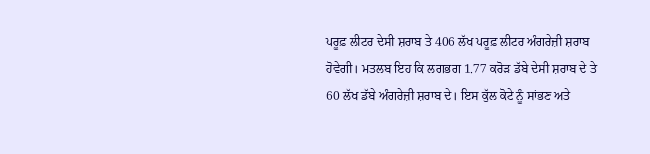ਪਰੂਫ਼ ਲੀਟਰ ਦੇਸੀ ਸ਼ਰਾਬ ਤੇ 406 ਲੱਖ ਪਰੂਫ਼ ਲੀਟਰ ਅੰਗਰੇਜ਼ੀ ਸ਼ਰਾਬ ਹੋਵੇਗੀ। ਮਤਲਬ ਇਹ ਕਿ ਲਗਭਗ 1.77 ਕਰੋੜ ਡੱਬੇ ਦੇਸੀ ਸ਼ਰਾਬ ਦੇ ਤੇ 60 ਲੱਖ ਡੱਬੇ ਅੰਗਰੇਜ਼ੀ ਸ਼ਰਾਬ ਦੇ। ਇਸ ਕੁੱਲ ਕੋਟੇ ਨੂੰ ਸਾਂਭਣ ਅਤੇ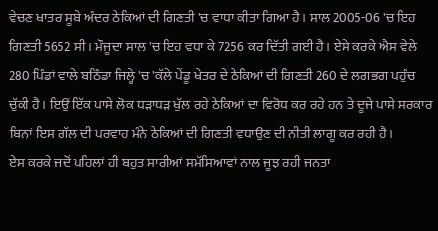ਵੇਚਣ ਖਾਤਰ ਸੂਬੇ ਅੰਦਰ ਠੇਕਿਆਂ ਦੀ ਗਿਣਤੀ 'ਚ ਵਾਧਾ ਕੀਤਾ ਗਿਆ ਹੈ। ਸਾਲ 2005-06 'ਚ ਇਹ ਗਿਣਤੀ 5652 ਸੀ। ਮੌਜੂਦਾ ਸਾਲ 'ਚ ਇਹ ਵਧਾ ਕੇ 7256 ਕਰ ਦਿੱਤੀ ਗਈ ਹੈ। ਏਸੇ ਕਰਕੇ ਐਸ ਵੇਲੇ 280 ਪਿੰਡਾਂ ਵਾਲੇ ਬਠਿੰਡਾ ਜਿਲ੍ਹੇ 'ਚ 'ਕੱਲੇ ਪੇਂਡੂ ਖੇਤਰ ਦੇ ਠੇਕਿਆਂ ਦੀ ਗਿਣਤੀ 260 ਦੇ ਲਗਭਗ ਪਹੁੰਚ ਚੁੱਕੀ ਹੈ। ਇਉਂ ਇੱਕ ਪਾਸੇ ਲੋਕ ਧੜਾਧੜ ਖੁੱਲ ਰਹੇ ਠੇਕਿਆਂ ਦਾ ਵਿਰੋਧ ਕਰ ਰਹੇ ਹਨ ਤੇ ਦੂਜੇ ਪਾਸੇ ਸਰਕਾਰ ਬਿਨਾਂ ਇਸ ਗੱਲ ਦੀ ਪਰਵਾਹ ਮੰਨੇ ਠੇਕਿਆਂ ਦੀ ਗਿਣਤੀ ਵਧਾਉਣ ਦੀ ਨੀਤੀ ਲਾਗੂ ਕਰ ਰਹੀ ਹੈ।
ਏਸ ਕਰਕੇ ਜਦੋਂ ਪਹਿਲਾਂ ਹੀ ਬਹੁਤ ਸਾਰੀਆਂ ਸਮੱਸਿਆਵਾਂ ਨਾਲ ਜੂਝ ਰਹੀ ਜਨਤਾ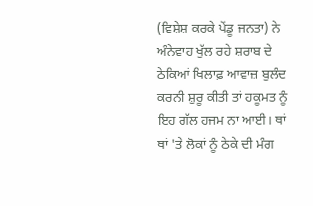(ਵਿਸ਼ੇਸ਼ ਕਰਕੇ ਪੇਂਡੂ ਜਨਤਾ) ਨੇ ਅੰਨੇਵਾਹ ਖੁੱਲ ਰਹੇ ਸ਼ਰਾਬ ਦੇ ਠੇਕਿਆਂ ਖਿਲਾਫ਼ ਆਵਾਜ਼ ਬੁਲੰਦ ਕਰਨੀ ਸ਼ੁਰੂ ਕੀਤੀ ਤਾਂ ਹਕੂਮਤ ਨੂੰ ਇਹ ਗੱਲ ਹਜਮ ਨਾ ਆਈ। ਥਾਂ ਥਾਂ 'ਤੇ ਲੋਕਾਂ ਨੂੰ ਠੇਕੇ ਦੀ ਮੰਗ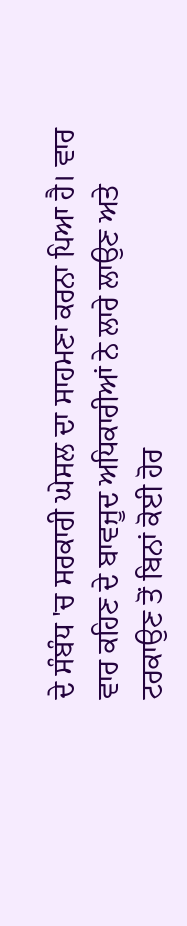ਦੇ ਸੰਬੰਧ 'ਚ ਸਰਕਾਰੀ ਘੇਸਲ ਦਾ ਸਾਹਮਣਾ ਕਰਨਾ ਪਿਆ ਹੈ। ਵਾਰ ਵਾਰ ਕਹਿਣ ਦੇ ਬਾਵਜੂਦ ਅਧਿਕਾਰੀਆਂ ਨੇ ਲਾਰੇ ਲਾਉਣ ਅਤੇ ਟਰਕਾਉਣ ਤੋਂ ਬਿਨਾਂ ਕੋਈ ਹੋਰ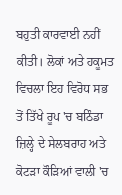ਬਹੁਤੀ ਕਾਰਵਾਈ ਨਹੀਂ ਕੀਤੀ। ਲੋਕਾਂ ਅਤੇ ਹਕੂਮਤ ਵਿਚਲਾ ਇਹ ਵਿਰੋਧ ਸਭ ਤੋਂ ਤਿੱਖੇ ਰੂਪ 'ਚ ਬਠਿੰਡਾ ਜ਼ਿਲ੍ਹੇ ਦੇ ਸੇਲਬਰਾਹ ਅਤੇ ਕੋਟੜਾ ਕੌੜਿਆਂ ਵਾਲੀ 'ਚ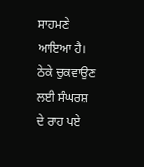ਸਾਹਮਣੇ ਆਇਆ ਹੈ। ਠੇਕੇ ਚੁਕਵਾਉਣ ਲਈ ਸੰਘਰਸ਼ ਦੇ ਰਾਹ ਪਏ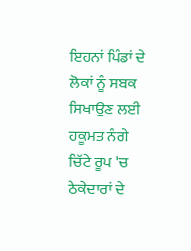ਇਹਨਾਂ ਪਿੰਡਾਂ ਦੇ ਲੋਕਾਂ ਨੂੰ ਸਬਕ ਸਿਖਾਉਣ ਲਈ ਹਕੂਮਤ ਨੰਗੇ ਚਿੱਟੇ ਰੂਪ 'ਚ ਠੇਕੇਦਾਰਾਂ ਦੇ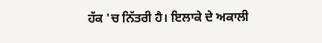ਹੱਕ 'ਚ ਨਿੱਤਰੀ ਹੈ। ਇਲਾਕੇ ਦੇ ਅਕਾਲੀ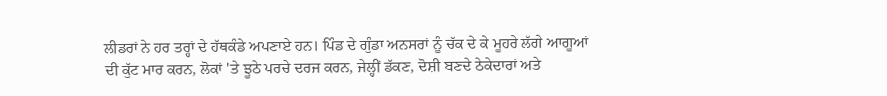ਲੀਡਰਾਂ ਨੇ ਹਰ ਤਰ੍ਹਾਂ ਦੇ ਹੱਥਕੰਡੇ ਅਪਣਾਏ ਹਨ। ਪਿੰਡ ਦੇ ਗੁੰਡਾ ਅਨਸਰਾਂ ਨੂੰ ਚੱਕ ਦੇ ਕੇ ਮੂਹਰੇ ਲੱਗੇ ਆਗੂਆਂ ਦੀ ਕੁੱਟ ਮਾਰ ਕਰਨ, ਲੋਕਾਂ 'ਤੇ ਝੂਠੇ ਪਰਚੇ ਦਰਜ ਕਰਨ, ਜੇਲ੍ਹੀਂ ਡੱਕਣ, ਦੋਸ਼ੀ ਬਣਦੇ ਠੇਕੇਦਾਰਾਂ ਅਤੇ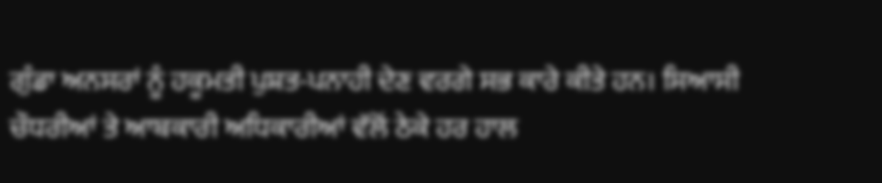ਗੁੰਡਾ ਅਨਸਰਾਂ ਨੂੰ ਹਕੂਮਤੀ ਪੁਸ਼ਤ-ਪਨਾਹੀ ਦੇਣ ਵਰਗੇ ਸਭ ਕਾਰੇ ਕੀਤੇ ਹਨ। ਸਿਆਸੀ ਚੌਧਰੀਆਂ ਤੇ ਆਬਕਾਰੀ ਅਧਿਕਾਰੀਆਂ ਵੱਲੋਂ ਠੇਕੇ ਹਰ ਹਾਲ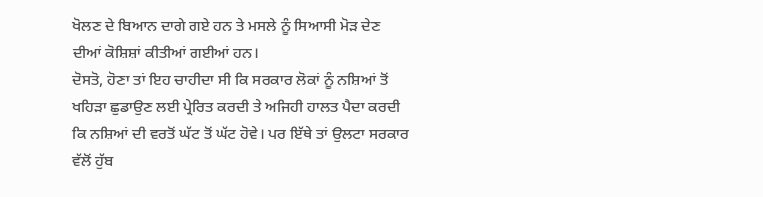ਖੋਲਣ ਦੇ ਬਿਆਨ ਦਾਗੇ ਗਏ ਹਨ ਤੇ ਮਸਲੇ ਨੂੰ ਸਿਆਸੀ ਮੋੜ ਦੇਣ ਦੀਆਂ ਕੋਸ਼ਿਸ਼ਾਂ ਕੀਤੀਆਂ ਗਈਆਂ ਹਨ।
ਦੋਸਤੋ, ਹੋਣਾ ਤਾਂ ਇਹ ਚਾਹੀਦਾ ਸੀ ਕਿ ਸਰਕਾਰ ਲੋਕਾਂ ਨੂੰ ਨਸ਼ਿਆਂ ਤੋਂ ਖਹਿੜਾ ਛੁਡਾਉਣ ਲਈ ਪ੍ਰੇਰਿਤ ਕਰਦੀ ਤੇ ਅਜਿਹੀ ਹਾਲਤ ਪੈਦਾ ਕਰਦੀ ਕਿ ਨਸ਼ਿਆਂ ਦੀ ਵਰਤੋਂ ਘੱਟ ਤੋਂ ਘੱਟ ਹੋਵੇ। ਪਰ ਇੱਥੇ ਤਾਂ ਉਲਟਾ ਸਰਕਾਰ ਵੱਲੋਂ ਹੁੱਬ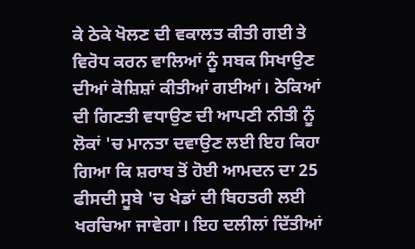ਕੇ ਠੇਕੇ ਖੋਲਣ ਦੀ ਵਕਾਲਤ ਕੀਤੀ ਗਈ ਤੇ ਵਿਰੋਧ ਕਰਨ ਵਾਲਿਆਂ ਨੂੰ ਸਬਕ ਸਿਖਾਉਣ ਦੀਆਂ ਕੋਸ਼ਿਸ਼ਾਂ ਕੀਤੀਆਂ ਗਈਆਂ। ਠੇਕਿਆਂ ਦੀ ਗਿਣਤੀ ਵਧਾਉਣ ਦੀ ਆਪਣੀ ਨੀਤੀ ਨੂੰ ਲੋਕਾਂ 'ਚ ਮਾਨਤਾ ਦਵਾਉਣ ਲਈ ਇਹ ਕਿਹਾ ਗਿਆ ਕਿ ਸ਼ਰਾਬ ਤੋਂ ਹੋਈ ਆਮਦਨ ਦਾ 25 ਫੀਸਦੀ ਸੂਬੇ 'ਚ ਖੇਡਾਂ ਦੀ ਬਿਹਤਰੀ ਲਈ ਖਰਚਿਆ ਜਾਵੇਗਾ। ਇਹ ਦਲੀਲਾਂ ਦਿੱਤੀਆਂ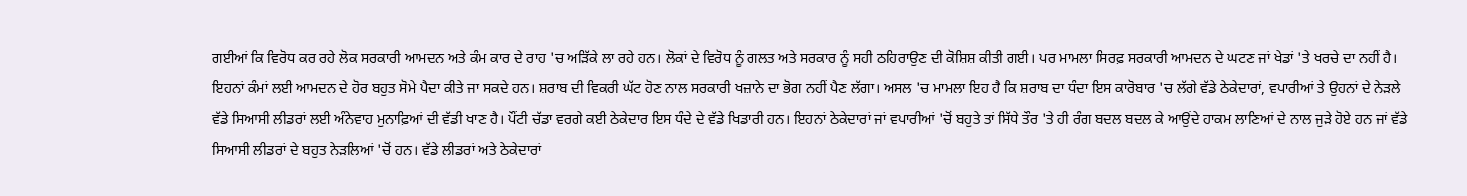ਗਈਆਂ ਕਿ ਵਿਰੋਧ ਕਰ ਰਹੇ ਲੋਕ ਸਰਕਾਰੀ ਆਮਦਨ ਅਤੇ ਕੰਮ ਕਾਰ ਦੇ ਰਾਹ 'ਚ ਅੜਿੱਕੇ ਲਾ ਰਹੇ ਹਨ। ਲੋਕਾਂ ਦੇ ਵਿਰੋਧ ਨੂੰ ਗਲਤ ਅਤੇ ਸਰਕਾਰ ਨੂੰ ਸਹੀ ਠਹਿਰਾਉਣ ਦੀ ਕੋਸ਼ਿਸ਼ ਕੀਤੀ ਗਈ। ਪਰ ਮਾਮਲਾ ਸਿਰਫ਼ ਸਰਕਾਰੀ ਆਮਦਨ ਦੇ ਘਟਣ ਜਾਂ ਖੇਡਾਂ 'ਤੇ ਖਰਚੇ ਦਾ ਨਹੀਂ ਹੈ। ਇਹਨਾਂ ਕੰਮਾਂ ਲਈ ਆਮਦਨ ਦੇ ਹੋਰ ਬਹੁਤ ਸੋਮੇ ਪੈਦਾ ਕੀਤੇ ਜਾ ਸਕਦੇ ਹਨ। ਸ਼ਰਾਬ ਦੀ ਵਿਕਰੀ ਘੱਟ ਹੋਣ ਨਾਲ ਸਰਕਾਰੀ ਖਜ਼ਾਨੇ ਦਾ ਭੋਗ ਨਹੀਂ ਪੈਣ ਲੱਗਾ। ਅਸਲ 'ਚ ਮਾਮਲਾ ਇਹ ਹੈ ਕਿ ਸ਼ਰਾਬ ਦਾ ਧੰਦਾ ਇਸ ਕਾਰੋਬਾਰ 'ਚ ਲੱਗੇ ਵੱਡੇ ਠੇਕੇਦਾਰਾਂ, ਵਪਾਰੀਆਂ ਤੇ ਉਹਨਾਂ ਦੇ ਨੇੜਲੇ ਵੱਡੇ ਸਿਆਸੀ ਲੀਡਰਾਂ ਲਈ ਅੰਨੇਵਾਹ ਮੁਨਾਫ਼ਿਆਂ ਦੀ ਵੱਡੀ ਖਾਣ ਹੈ। ਪੌਂਟੀ ਚੱਡਾ ਵਰਗੇ ਕਈ ਠੇਕੇਦਾਰ ਇਸ ਧੰਦੇ ਦੇ ਵੱਡੇ ਖਿਡਾਰੀ ਹਨ। ਇਹਨਾਂ ਠੇਕੇਦਾਰਾਂ ਜਾਂ ਵਪਾਰੀਆਂ 'ਚੋਂ ਬਹੁਤੇ ਤਾਂ ਸਿੱਧੇ ਤੌਰ 'ਤੇ ਹੀ ਰੰਗ ਬਦਲ ਬਦਲ ਕੇ ਆਉਂਦੇ ਹਾਕਮ ਲਾਣਿਆਂ ਦੇ ਨਾਲ ਜੁੜੇ ਹੋਏ ਹਨ ਜਾਂ ਵੱਡੇ ਸਿਆਸੀ ਲੀਡਰਾਂ ਦੇ ਬਹੁਤ ਨੇੜਲਿਆਂ 'ਚੋਂ ਹਨ। ਵੱਡੇ ਲੀਡਰਾਂ ਅਤੇ ਠੇਕੇਦਾਰਾਂ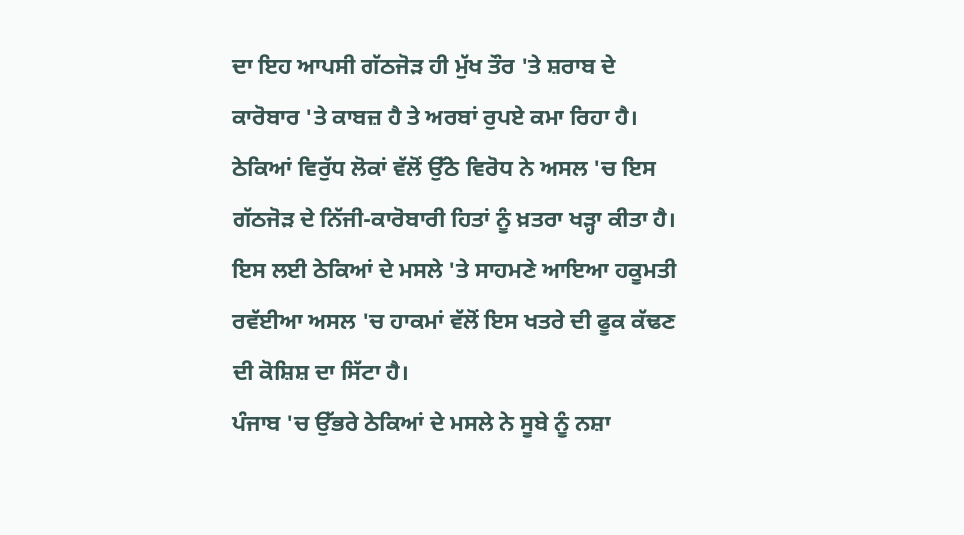ਦਾ ਇਹ ਆਪਸੀ ਗੱਠਜੋੜ ਹੀ ਮੁੱਖ ਤੌਰ 'ਤੇ ਸ਼ਰਾਬ ਦੇ ਕਾਰੋਬਾਰ 'ਤੇ ਕਾਬਜ਼ ਹੈ ਤੇ ਅਰਬਾਂ ਰੁਪਏ ਕਮਾ ਰਿਹਾ ਹੈ। ਠੇਕਿਆਂ ਵਿਰੁੱਧ ਲੋਕਾਂ ਵੱਲੋਂ ਉੱਠੇ ਵਿਰੋਧ ਨੇ ਅਸਲ 'ਚ ਇਸ ਗੱਠਜੋੜ ਦੇ ਨਿੱਜੀ-ਕਾਰੋਬਾਰੀ ਹਿਤਾਂ ਨੂੰ ਖ਼ਤਰਾ ਖੜ੍ਹਾ ਕੀਤਾ ਹੈ। ਇਸ ਲਈ ਠੇਕਿਆਂ ਦੇ ਮਸਲੇ 'ਤੇ ਸਾਹਮਣੇ ਆਇਆ ਹਕੂਮਤੀ ਰਵੱਈਆ ਅਸਲ 'ਚ ਹਾਕਮਾਂ ਵੱਲੋਂ ਇਸ ਖਤਰੇ ਦੀ ਫੂਕ ਕੱਢਣ ਦੀ ਕੋਸ਼ਿਸ਼ ਦਾ ਸਿੱਟਾ ਹੈ।
ਪੰਜਾਬ 'ਚ ਉੱਭਰੇ ਠੇਕਿਆਂ ਦੇ ਮਸਲੇ ਨੇ ਸੂਬੇ ਨੂੰ ਨਸ਼ਾ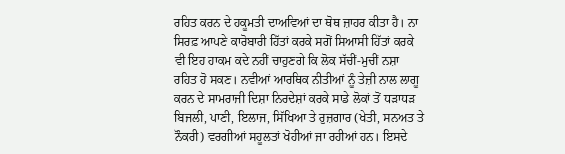ਰਹਿਤ ਕਰਨ ਦੇ ਹਕੂਮਤੀ ਦਾਅਵਿਆਂ ਦਾ ਥੋਥ ਜ਼ਾਹਰ ਕੀਤਾ ਹੈ। ਨਾ ਸਿਰਫ਼ ਆਪਣੇ ਕਾਰੋਬਾਰੀ ਹਿੱਤਾਂ ਕਰਕੇ ਸਗੋਂ ਸਿਆਸੀ ਹਿੱਤਾਂ ਕਰਕੇ ਵੀ ਇਹ ਹਾਕਮ ਕਦੇ ਨਹੀਂ ਚਾਹੁਣਗੇ ਕਿ ਲੋਕ ਸੱਚੀਂ-ਮੁਚੀਂ ਨਸ਼ਾ ਰਹਿਤ ਹੋ ਸਕਣ। ਨਵੀਆਂ ਆਰਥਿਕ ਨੀਤੀਆਂ ਨੂੰ ਤੇਜ਼ੀ ਨਾਲ ਲਾਗੂ ਕਰਨ ਦੇ ਸਾਮਰਾਜੀ ਦਿਸ਼ਾ ਨਿਰਦੇਸ਼ਾਂ ਕਰਕੇ ਸਾਡੇ ਲੋਕਾਂ ਤੋਂ ਧੜਾਧੜ ਬਿਜਲੀ, ਪਾਣੀ, ਇਲਾਜ, ਸਿੱਖਿਆ ਤੇ ਰੁਜ਼ਗਾਰ (ਖੇਤੀ, ਸਨਅਤ ਤੇ ਨੌਕਰੀ) ਵਰਗੀਆਂ ਸਹੂਲਤਾਂ ਖੋਹੀਆਂ ਜਾ ਰਹੀਆਂ ਹਨ। ਇਸਦੇ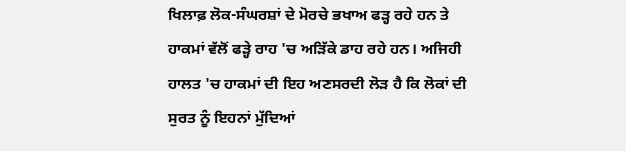ਖਿਲਾਫ਼ ਲੋਕ-ਸੰਘਰਸ਼ਾਂ ਦੇ ਮੋਰਚੇ ਭਖਾਅ ਫੜ੍ਹ ਰਹੇ ਹਨ ਤੇ ਹਾਕਮਾਂ ਵੱਲੋਂ ਫੜ੍ਹੇ ਰਾਹ 'ਚ ਅੜਿੱਕੇ ਡਾਹ ਰਹੇ ਹਨ। ਅਜਿਹੀ ਹਾਲਤ 'ਚ ਹਾਕਮਾਂ ਦੀ ਇਹ ਅਣਸਰਦੀ ਲੋੜ ਹੈ ਕਿ ਲੋਕਾਂ ਦੀ ਸੁਰਤ ਨੂੰ ਇਹਨਾਂ ਮੁੱਦਿਆਂ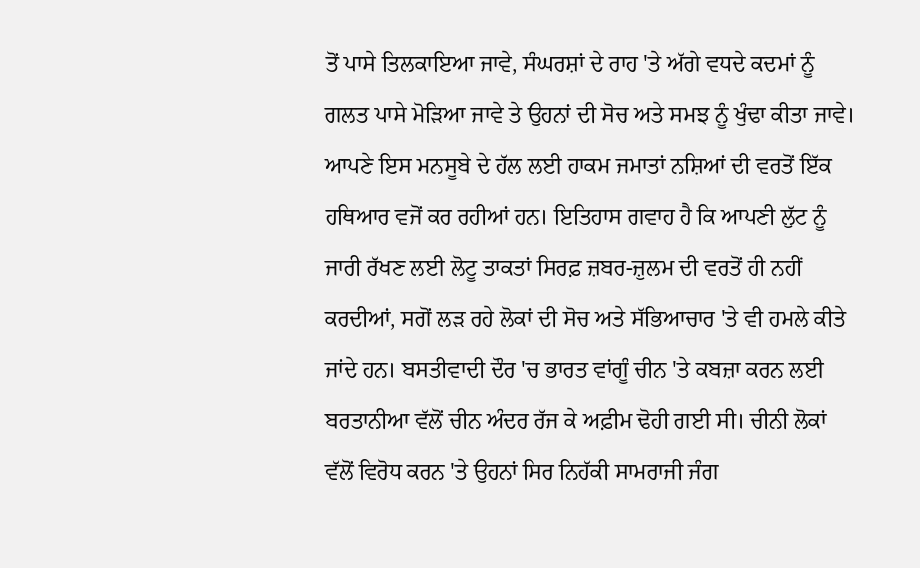ਤੋਂ ਪਾਸੇ ਤਿਲਕਾਇਆ ਜਾਵੇ, ਸੰਘਰਸ਼ਾਂ ਦੇ ਰਾਹ 'ਤੇ ਅੱਗੇ ਵਧਦੇ ਕਦਮਾਂ ਨੂੰ ਗਲਤ ਪਾਸੇ ਮੋੜਿਆ ਜਾਵੇ ਤੇ ਉਹਨਾਂ ਦੀ ਸੋਚ ਅਤੇ ਸਮਝ ਨੂੰ ਖੁੰਢਾ ਕੀਤਾ ਜਾਵੇ। ਆਪਣੇ ਇਸ ਮਨਸੂਬੇ ਦੇ ਹੱਲ ਲਈ ਹਾਕਮ ਜਮਾਤਾਂ ਨਸ਼ਿਆਂ ਦੀ ਵਰਤੋਂ ਇੱਕ ਹਥਿਆਰ ਵਜੋਂ ਕਰ ਰਹੀਆਂ ਹਨ। ਇਤਿਹਾਸ ਗਵਾਹ ਹੈ ਕਿ ਆਪਣੀ ਲੁੱਟ ਨੂੰ ਜਾਰੀ ਰੱਖਣ ਲਈ ਲੋਟੂ ਤਾਕਤਾਂ ਸਿਰਫ਼ ਜ਼ਬਰ-ਜ਼ੁਲਮ ਦੀ ਵਰਤੋਂ ਹੀ ਨਹੀਂ ਕਰਦੀਆਂ, ਸਗੋਂ ਲੜ ਰਹੇ ਲੋਕਾਂ ਦੀ ਸੋਚ ਅਤੇ ਸੱਭਿਆਚਾਰ 'ਤੇ ਵੀ ਹਮਲੇ ਕੀਤੇ ਜਾਂਦੇ ਹਨ। ਬਸਤੀਵਾਦੀ ਦੌਰ 'ਚ ਭਾਰਤ ਵਾਂਗੂੰ ਚੀਨ 'ਤੇ ਕਬਜ਼ਾ ਕਰਨ ਲਈ ਬਰਤਾਨੀਆ ਵੱਲੋਂ ਚੀਨ ਅੰਦਰ ਰੱਜ ਕੇ ਅਫ਼ੀਮ ਢੋਹੀ ਗਈ ਸੀ। ਚੀਨੀ ਲੋਕਾਂ ਵੱਲੋਂ ਵਿਰੋਧ ਕਰਨ 'ਤੇ ਉਹਨਾਂ ਸਿਰ ਨਿਹੱਕੀ ਸਾਮਰਾਜੀ ਜੰਗ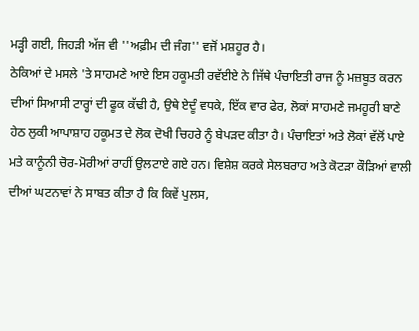ਮੜ੍ਹੀ ਗਈ, ਜਿਹੜੀ ਅੱਜ ਵੀ ''ਅਫ਼ੀਮ ਦੀ ਜੰਗ'' ਵਜੋਂ ਮਸ਼ਹੂਰ ਹੈ।
ਠੇਕਿਆਂ ਦੇ ਮਸਲੇ 'ਤੇ ਸਾਹਮਣੇ ਆਏ ਇਸ ਹਕੂਮਤੀ ਰਵੱਈਏ ਨੇ ਜਿੱਥੇ ਪੰਚਾਇਤੀ ਰਾਜ ਨੂੰ ਮਜ਼ਬੂਤ ਕਰਨ ਦੀਆਂ ਸਿਆਸੀ ਟਾਰ੍ਹਾਂ ਦੀ ਫੂਕ ਕੱਢੀ ਹੈ, ਉਥੇ ਏਦੂੰ ਵਧਕੇ, ਇੱਕ ਵਾਰ ਫੇਰ, ਲੋਕਾਂ ਸਾਹਮਣੇ ਜਮਹੂਰੀ ਬਾਣੇ ਹੇਠ ਲੁਕੀ ਆਪਾਸ਼ਾਹ ਹਕੂਮਤ ਦੇ ਲੋਕ ਦੋਖੀ ਚਿਹਰੇ ਨੂੰ ਬੇਪੜਦ ਕੀਤਾ ਹੈ। ਪੰਚਾਇਤਾਂ ਅਤੇ ਲੋਕਾਂ ਵੱਲੋਂ ਪਾਏ ਮਤੇ ਕਾਨੂੰਨੀ ਚੋਰ-ਮੋਰੀਆਂ ਰਾਹੀਂ ਉਲਟਾਏ ਗਏ ਹਨ। ਵਿਸ਼ੇਸ਼ ਕਰਕੇ ਸੇਲਬਰਾਹ ਅਤੇ ਕੋਟੜਾ ਕੌੜਿਆਂ ਵਾਲੀ ਦੀਆਂ ਘਟਨਾਵਾਂ ਨੇ ਸਾਬਤ ਕੀਤਾ ਹੈ ਕਿ ਕਿਵੇਂ ਪੁਲਸ,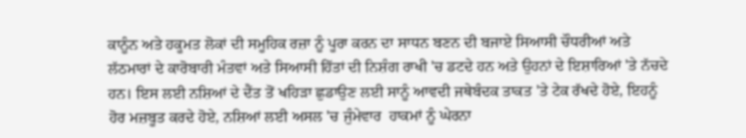ਕਾਨੂੰਨ ਅਤੇ ਹਕੂਮਤ ਲੋਕਾਂ ਦੀ ਸਮੂਹਿਕ ਰਜ਼ਾ ਨੂੰ ਪੂਰਾ ਕਰਨ ਦਾ ਸਾਧਨ ਬਣਨ ਦੀ ਬਜਾਏ ਸਿਆਸੀ ਚੌਧਰੀਆਂ ਅਤੇ ਲੱਠਮਾਰਾਂ ਦੇ ਕਾਰੋਬਾਰੀ ਮੰਤਵਾਂ ਅਤੇ ਸਿਆਸੀ ਹਿੱਤਾਂ ਦੀ ਨਿਸ਼ੰਗ ਰਾਖੀ 'ਚ ਡਟਦੇ ਹਨ ਅਤੇ ਉਹਨਾਂ ਦੇ ਇਸ਼ਾਰਿਆਂ 'ਤੇ ਨੱਚਦੇ ਹਨ। ਇਸ ਲਈ ਨਸ਼ਿਆਂ ਦੇ ਦੈਂਤ ਤੋਂ ਖਹਿੜਾ ਛੁਡਾਉਣ ਲਈ ਸਾਨੂੰ ਆਵਦੀ ਜਥੇਬੰਦਕ ਤਾਕਤ 'ਤੇ ਟੇਕ ਰੱਖਦੇ ਹੋਏ, ਇਹਨੂੰ ਹੋਰ ਮਜ਼ਬੂਤ ਕਰਦੇ ਹੋਏ, ਨਸ਼ਿਆਂ ਲਈ ਅਸਲ 'ਚ ਜੁੰਮੇਵਾਰ  ਹਾਕਮਾਂ ਨੂੰ ਘੇਰਨਾ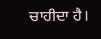ਚਾਹੀਦਾ ਹੈ।